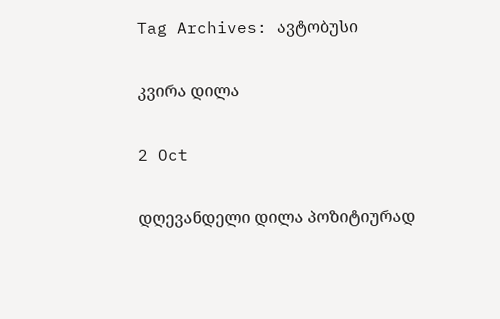Tag Archives: ავტობუსი

კვირა დილა

2 Oct

დღევანდელი დილა პოზიტიურად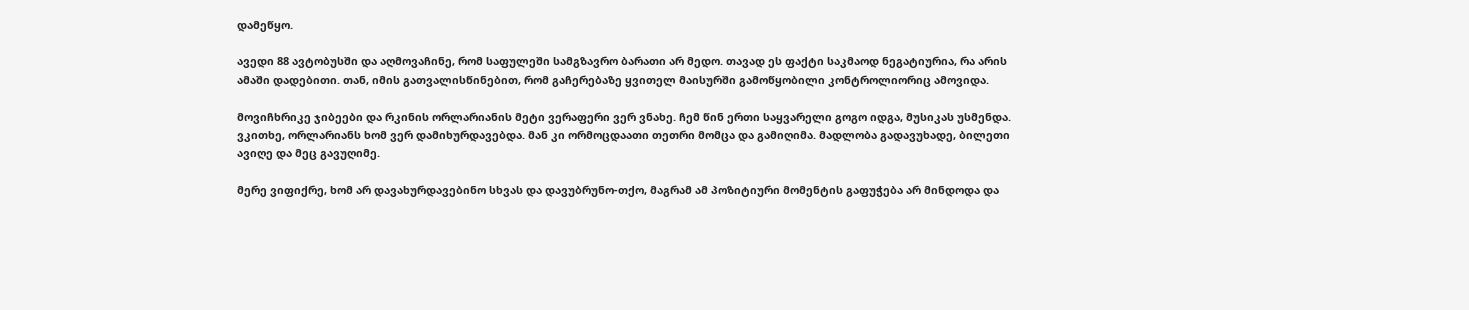დამეწყო.

ავედი 88 ავტობუსში და აღმოვაჩინე, რომ საფულეში სამგზავრო ბარათი არ მედო. თავად ეს ფაქტი საკმაოდ ნეგატიურია, რა არის ამაში დადებითი. თან, იმის გათვალისწინებით, რომ გაჩერებაზე ყვითელ მაისურში გამოწყობილი კონტროლიორიც ამოვიდა.

მოვიჩხრიკე ჯიბეები და რკინის ორლარიანის მეტი ვერაფერი ვერ ვნახე. ჩემ წინ ერთი საყვარელი გოგო იდგა, მუსიკას უსმენდა. ვკითხე, ორლარიანს ხომ ვერ დამიხურდავებდა. მან კი ორმოცდაათი თეთრი მომცა და გამიღიმა. მადლობა გადავუხადე, ბილეთი ავიღე და მეც გავუღიმე.

მერე ვიფიქრე, ხომ არ დავახურდავებინო სხვას და დავუბრუნო-თქო, მაგრამ ამ პოზიტიური მომენტის გაფუჭება არ მინდოდა და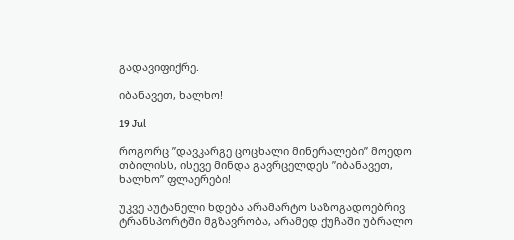გადავიფიქრე.

იბანავეთ, ხალხო!

19 Jul

როგორც ”დავკარგე ცოცხალი მინერალები” მოედო თბილისს, ისევე მინდა გავრცელდეს ”იბანავეთ, ხალხო” ფლაერები!

უკვე აუტანელი ხდება არამარტო საზოგადოებრივ ტრანსპორტში მგზავრობა, არამედ ქუჩაში უბრალო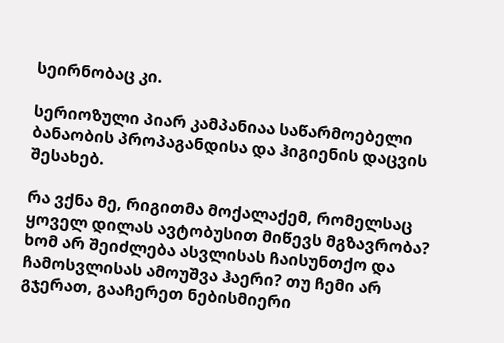სეირნობაც კი.

სერიოზული პიარ კამპანიაა საწარმოებელი ბანაობის პროპაგანდისა და ჰიგიენის დაცვის შესახებ.

რა ვქნა მე, რიგითმა მოქალაქემ, რომელსაც ყოველ დილას ავტობუსით მიწევს მგზავრობა? ხომ არ შეიძლება ასვლისას ჩაისუნთქო და ჩამოსვლისას ამოუშვა ჰაერი? თუ ჩემი არ გჯერათ, გააჩერეთ ნებისმიერი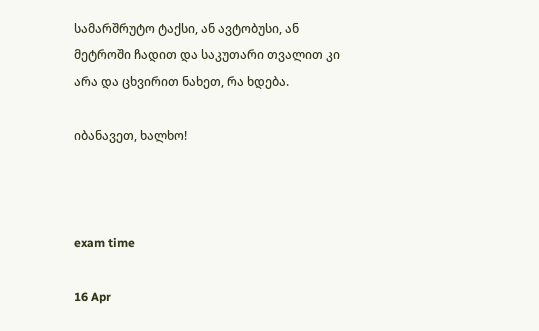სამარშრუტო ტაქსი, ან ავტობუსი, ან მეტროში ჩადით და საკუთარი თვალით კი არა და ცხვირით ნახეთ, რა ხდება.

იბანავეთ, ხალხო!



exam time

16 Apr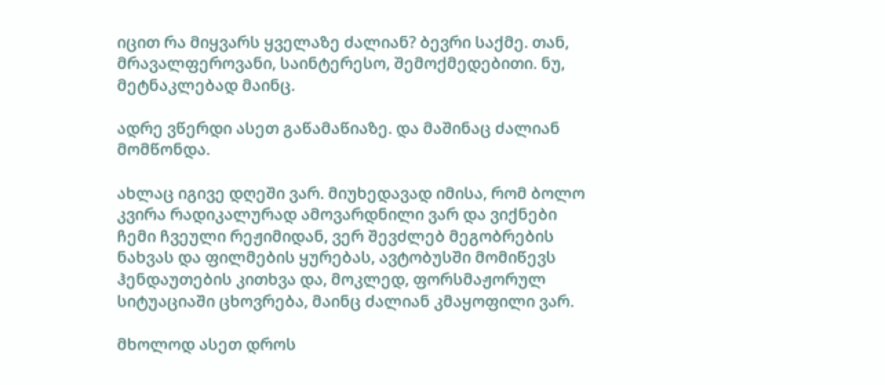იცით რა მიყვარს ყველაზე ძალიან? ბევრი საქმე. თან, მრავალფეროვანი, საინტერესო, შემოქმედებითი. ნუ, მეტნაკლებად მაინც.

ადრე ვწერდი ასეთ გაწამაწიაზე. და მაშინაც ძალიან მომწონდა.

ახლაც იგივე დღეში ვარ. მიუხედავად იმისა, რომ ბოლო კვირა რადიკალურად ამოვარდნილი ვარ და ვიქნები ჩემი ჩვეული რეჟიმიდან, ვერ შევძლებ მეგობრების ნახვას და ფილმების ყურებას, ავტობუსში მომიწევს ჰენდაუთების კითხვა და, მოკლედ, ფორსმაჟორულ სიტუაციაში ცხოვრება, მაინც ძალიან კმაყოფილი ვარ.

მხოლოდ ასეთ დროს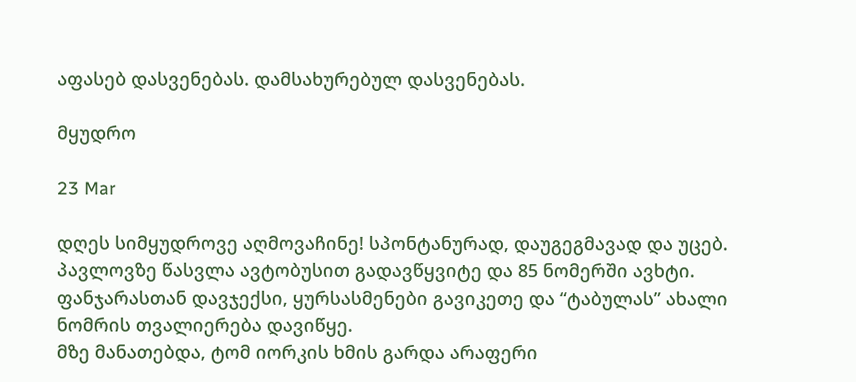აფასებ დასვენებას. დამსახურებულ დასვენებას.

მყუდრო

23 Mar

დღეს სიმყუდროვე აღმოვაჩინე! სპონტანურად, დაუგეგმავად და უცებ. პავლოვზე წასვლა ავტობუსით გადავწყვიტე და 85 ნომერში ავხტი. ფანჯარასთან დავჯექსი, ყურსასმენები გავიკეთე და “ტაბულას” ახალი ნომრის თვალიერება დავიწყე.
მზე მანათებდა, ტომ იორკის ხმის გარდა არაფერი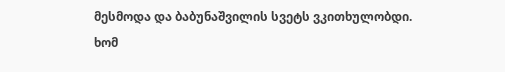მესმოდა და ბაბუნაშვილის სვეტს ვკითხულობდი.
ხომ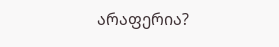არაფერია?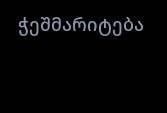ჭეშმარიტება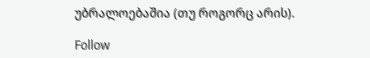უბრალოებაშია (თუ როგორც არის).

Follow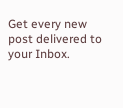Get every new post delivered to your Inbox.